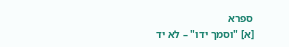ספרא
[א] "וסמך ידו" – לא יד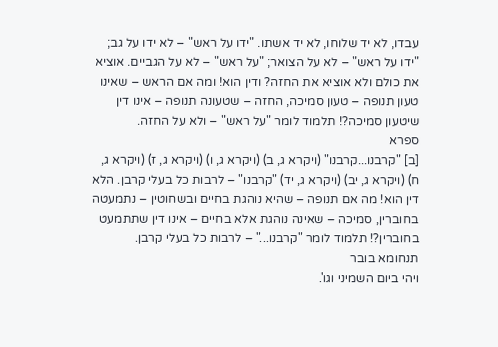עבדו, לא יד שלוחו, לא יד אשתו. "ידו על ראש" – לא ידו על גב; "ידו על ראש" – לא על הצואר; "על ראש" – לא על הגביים. אוציא את כולם ולא אוציא את החזה? ודין הוא! ומה אם הראש – שאינו טעון תנופה – טעון סמיכה, החזה – שטעונה תנופה – אינו דין שיטעון סמיכה?! תלמוד לומר "על ראש" – ולא על החזה.
ספרא
[ב] "קרבנו...קרבנו" (ויקרא ג, ב) (ויקרא ג, ו) (ויקרא ג, ז) (ויקרא ג, ח) (ויקרא ג, יב) (ויקרא ג, יד) "קרבנו" – לרבות כל בעלי קרבן. הלא דין הוא! מה אם תנופה – שהיא נוהגת בחיים ובשחוטין – נתמעטה בחוברין, סמיכה – שאינה נוהגת אלא בחיים – אינו דין שתתמעט בחוברין?! תלמוד לומר "קרבנו..." – לרבות כל בעלי קרבן.
תנחומא בובר
ויהי ביום השמיני וגו'.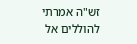זש"ה אמרתי להוללים אל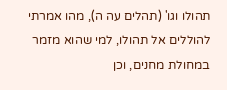תהולו וגו' (תהלים עה ה), מהו אמרתי להוללים אל תהולו, למי שהוא מזמר במחולת מחנים, וכן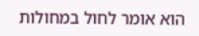הוא אומר לחול במחולות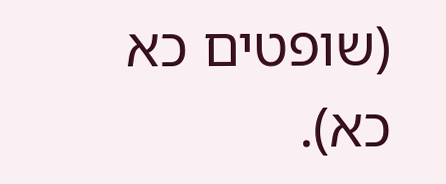(שופטים כא כא).